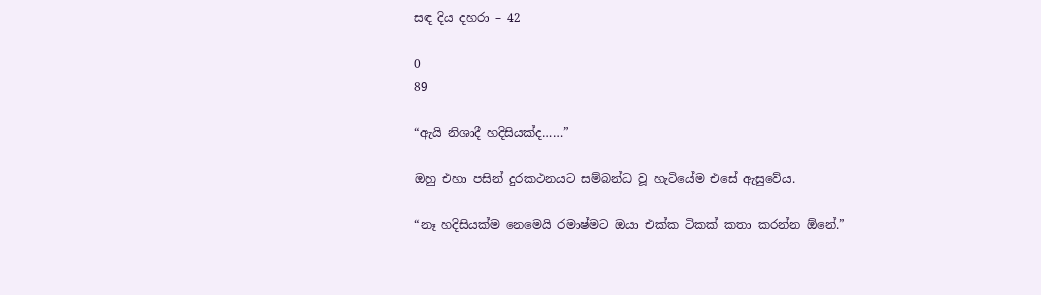සඳ දිය දහරා – 42

0
89

“ඇයි නිශාදී හදිසියක්ද……”

ඔහු එහා පසින් දුරකථනයට සම්බන්ධ වූ හැටියේම එසේ ඇසුවේය.

“නෑ හදිසියක්ම නෙමෙයි රමාෂ්මට ඔයා එක්ක ටිකක් කතා කරන්න ඕනේ.”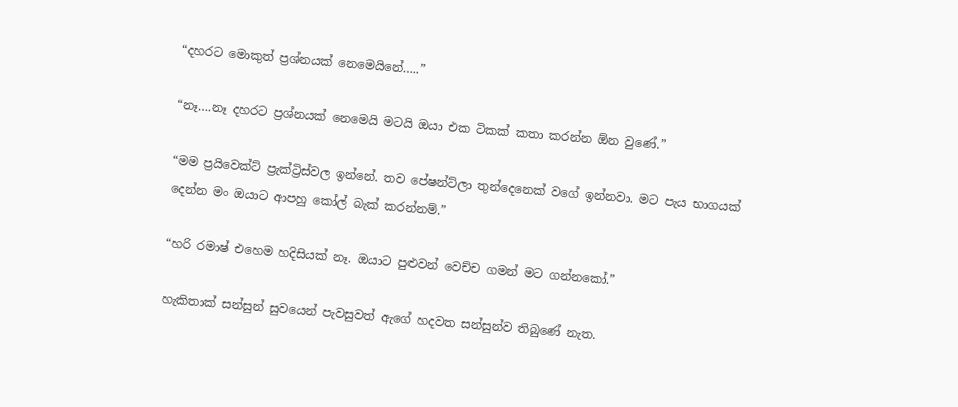“දහරට මොකුත් ප්‍රශ්නයක් නෙමෙයිනේ…..”

“නෑ….නෑ දහරට ප්‍රශ්නයක් නෙමෙයි මටයි ඔයා එක ටිකක් කතා කරන්න ඕන වුණේ.”

“මම ප්‍රයිවෙක්ට් ප්‍රැක්ට්‍රිස්වල ඉන්නේ. තව පේෂන්ට්ලා තුන්දෙනෙක් වගේ ඉන්නවා. මට පැය භාගයක් දෙන්න මං ඔයාට ආපහු කෝල් බැක් කරන්නම්.”

“හරි රමාෂ් එහෙම හදිසියක් නෑ. ඔයාට පුළුවන් වෙච්ච ගමන් මට ගන්නකෝ.”

හැකිතාක් සන්සුන් සුවයෙන් පැවසුවත් ඇගේ හදවත සන්සුන්ව තිබුණේ නැත.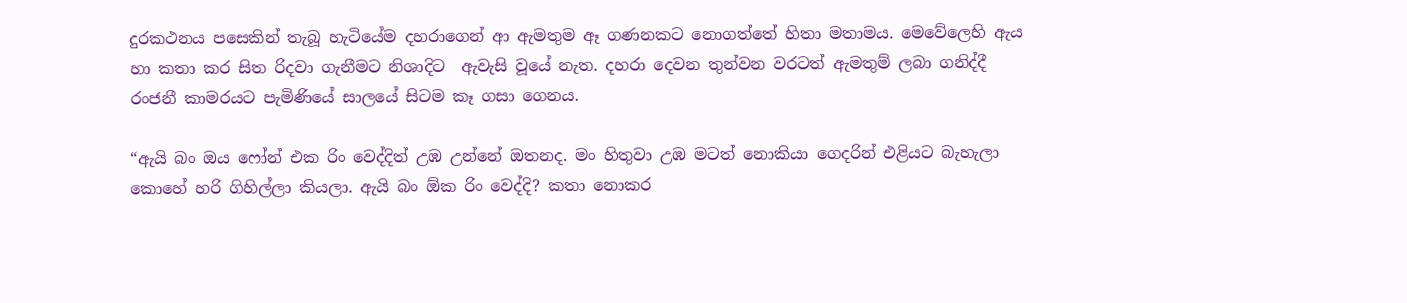දුරකථනය පසෙකින් තැබූ හැටියේම දහරාගෙන් ආ ඇමතුම ඈ ගණනකට නොගත්තේ හිතා මතාමය. මෙවේලෙහි ඇය හා කතා කර සිත රිදවා ගැනීමට නිශාදිට  ඇවැසි වූයේ නැත. දහරා දෙවන තුන්වන වරටත් ඇමතුම් ලබා ගනිද්දී රංජනී කාමරයට පැමිණියේ සාලයේ සිටම කෑ ගසා ගෙනය.

“ඇයි බං ඔය ෆෝන් එක රිං වෙද්දිත් උඹ උන්නේ ඔතනද. මං හිතුවා උඹ මටත් නොකියා ගෙදරින් එළියට බැහැලා කොහේ හරි ගිහිල්ලා කියලා. ඇයි බං ඕක රිං වෙද්දි? කතා නොකර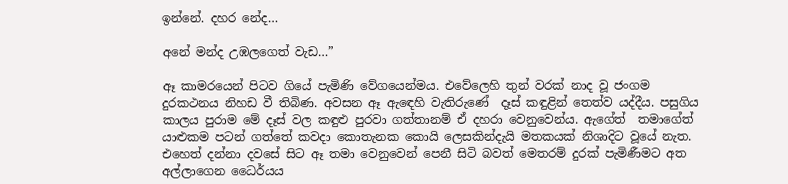ඉන්නේ. දහර නේද…

අනේ මන්ද උඹලගෙත් වැඩ…”

ඈ කාමරයෙන් පිටව ගියේ පැමිණි වේගයෙන්මය. එවේලෙහි තුන් වරක් නාද වූ ජංගම දුරකථනය නිහඩ වී තිබිණ. අවසන ඈ ඇඳෙහි වැතිරුණේ  දෑස් කඳුළින් තෙත්ව යද්දීය. පසුගිය කාලය පුරාම මේ දෑස් වල කඳුළු පුරවා ගත්තානම් ඒ දහරා වෙනුවෙන්ය. ඇගේත්  තමාගේත් යාළුකම පටන් ගත්තේ කවදා කොතැනක කොයි ලෙසකින්දැයි මතකයක් නිශාදිට වූයේ නැත. එහෙත් දන්නා දවසේ සිට ඈ තමා වෙනුවෙන් පෙනී සිටි බවත් මෙතරම් දුරක් පැමිණීමට අත අල්ලාගෙන ධෛර්යය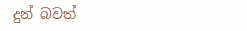දුන් බවත්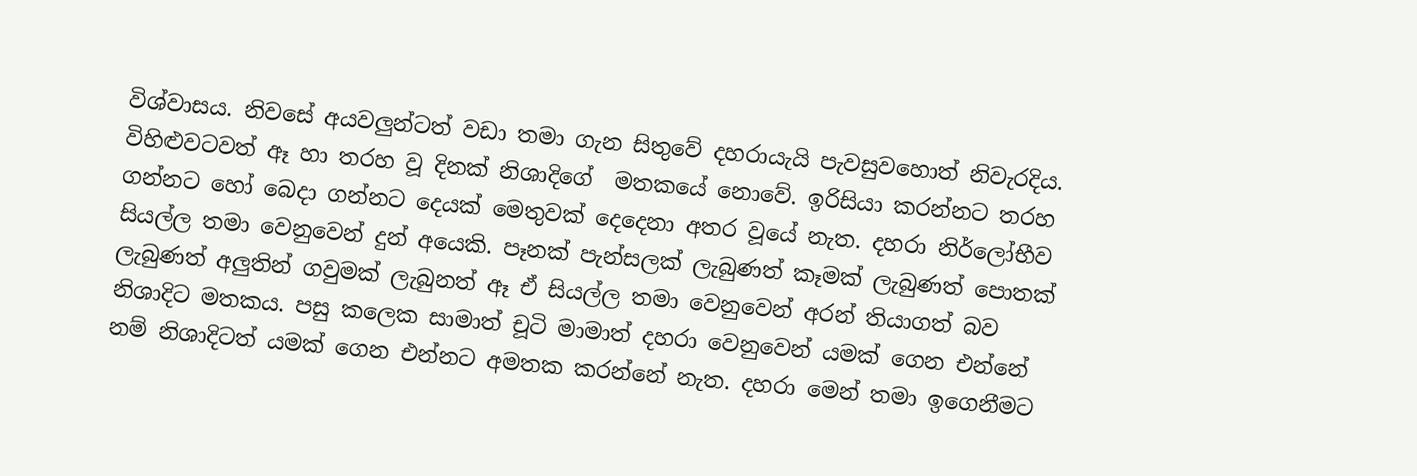විශ්වාසය. නිවසේ අයවලුන්ටත් වඩා තමා ගැන සිතුවේ දහරායැයි පැවසුවහොත් නිවැරදිය.  විහිළුවටවත් ඈ හා තරහ වූ දිනක් නිශාදිගේ  මතකයේ නොවේ. ඉරිසියා කරන්නට තරහ ගන්නට හෝ බෙදා ගන්නට දෙයක් මෙතුවක් දෙදෙනා අතර වූයේ නැත. දහරා නිර්ලෝභීව සියල්ල තමා වෙනුවෙන් දුන් අයෙකි. පෑනක් පැන්සලක් ලැබුණත් කෑමක් ලැබුණත් පොතක් ලැබුණත් අලුතින් ගවුමක් ලැබුනත් ඈ ඒ සියල්ල තමා වෙනුවෙන් අරන් තියාගත් බව නිශාදිට මතකය. පසු කලෙක සාමාත් චූටි මාමාත් දහරා වෙනුවෙන් යමක් ගෙන එන්නේ නම් නිශාදිටත් යමක් ගෙන එන්නට අමතක කරන්නේ නැත. දහරා මෙන් තමා ඉගෙනීමට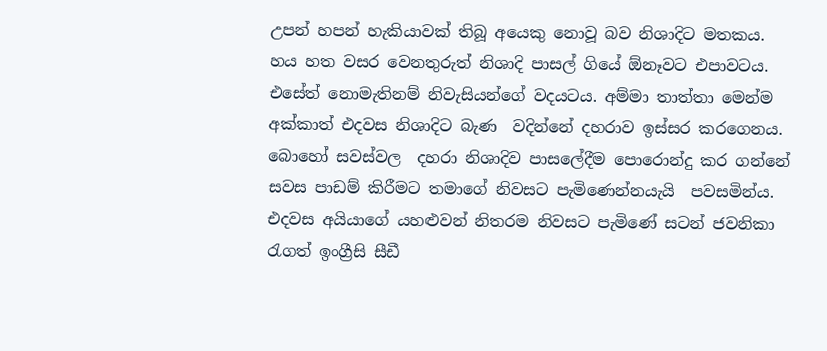උපන් හපන් හැකියාවක් තිබූ අයෙකු නොවූ බව නිශාදිට මතකය. හය හත වසර වෙනතුරුත් නිශාදි පාසල් ගියේ ඕනෑවට එපාවටය. එසේත් නොමැතිනම් නිවැසියන්ගේ වදයටය. අම්මා තාත්තා මෙන්ම අක්කාත් එදවස නිශාදිට බැණ  වදින්නේ දහරාව ඉස්සර කරගෙනය. බොහෝ සවස්වල  දහරා නිශාදිව පාසලේදීම පොරොන්දු කර ගන්නේ සවස පාඩම් කිරීමට තමාගේ නිවසට පැමිණෙන්නයැයි  පවසමින්ය. එදවස අයියාගේ යහළුවන් නිතරම නිවසට පැමිණේ සටන් ජවනිකා රැගත් ඉංග්‍රීසි සීඩී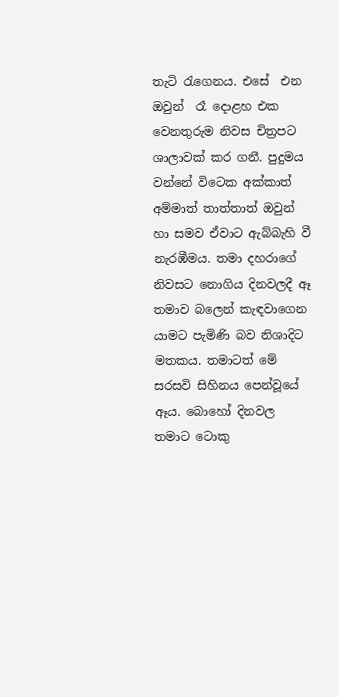තැටි රැගෙනය. එසේ  එන ඔවුන්  රෑ දොළහ එක වෙනතුරුම නිවස චිත්‍රපට ශාලාවක් කර ගනී. පුදුමය වන්නේ විටෙක අක්කාත් අම්මාත් තාත්තාත් ඔවුන් හා සමව ඒවාට ඇබ්බැහි වී නැරඹීමය. තමා දහරාගේ නිවසට නොගිය දිනවලදී ඈ තමාව බලෙන් කැඳවාගෙන යාමට පැමිණි බව නිශාදිට මතකය. තමාටත් මේ සරසවි සිහිනය පෙන්වූයේ ඈය. බොහෝ දිනවල තමාට ටොකු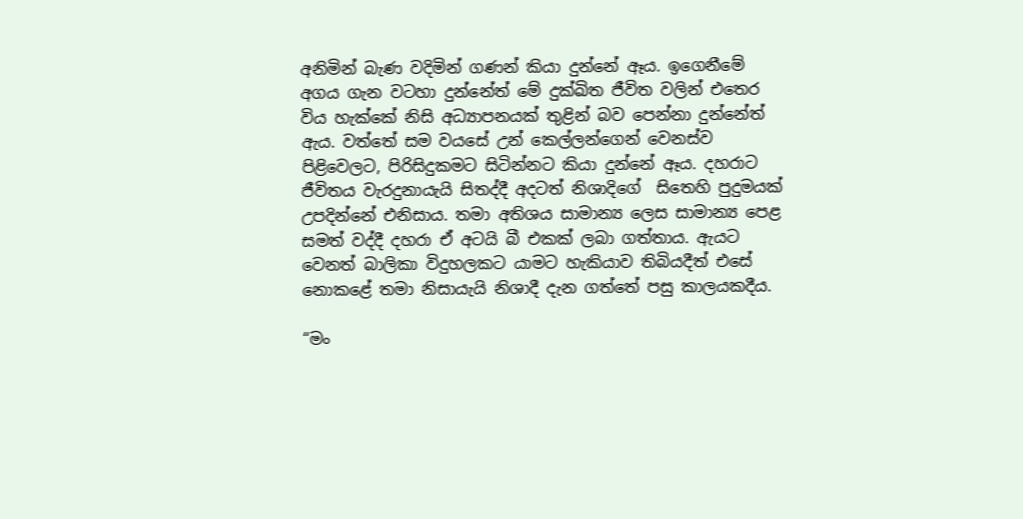අනිමින් බැණ වදිමින් ගණන් කියා දුන්නේ ඈය. ඉගෙනීමේ අගය ගැන වටහා දුන්නේත් මේ දුක්ඛිත ජීවිත වලින් එතෙර විය හැක්කේ නිසි අධ්‍යාපනයක් තුළින් බව පෙන්නා දුන්නේත් ඇය. වත්තේ සම වයසේ උන් කෙල්ලන්ගෙන් වෙනස්ව පිළිවෙලට, පිරිසිදුකමට සිටින්නට කියා දුන්නේ ඈය. දහරාට ජීවිතය වැරදුනායැයි සිතද්දී අදටත් නිශාදිගේ  සිතෙහි පුදුමයක් උපදින්නේ එනිසාය. තමා අතිශය සාමාන්‍ය ලෙස සාමාන්‍ය පෙළ සමත් වද්දී දහරා ඒ අටයි බී එකක් ලබා ගත්තාය. ඇයට වෙනත් බාලිකා විදුහලකට යාමට හැකියාව තිබියදීත් එසේ නොකළේ තමා නිසායැයි නිශාදී දැන ගත්තේ පසු කාලයකදීය.

“මං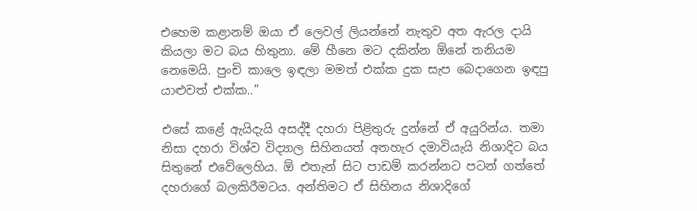එහෙම කළානම් ඔයා ඒ ලෙවල් ලියන්නේ නැතුව අත ඇරල දායි කියලා මට බය හිතුනා. මේ හීනෙ මට දකින්න ඕනේ තනියම නෙමෙයි. පුංචි කාලෙ ඉඳලා මමත් එක්ක දුක සැප බෙදාගෙන ඉඳපු යාළුවත් එක්ක..”

එසේ කළේ ඇයිදැයි අසද්දී දහරා පිළිතුරු දුන්නේ ඒ අයුරින්ය. තමා නිසා දහරා විශ්ව විද්‍යාල සිහිනයත් අතහැර දමාවියැයි නිශාදිට බය සිතුනේ එවේලෙහිය. ඕ එතැන් සිට පාඩම් කරන්නට පටන් ගත්තේ දහරාගේ බලකිරීමටය. අන්තිමට ඒ සිහිනය නිශාදිගේ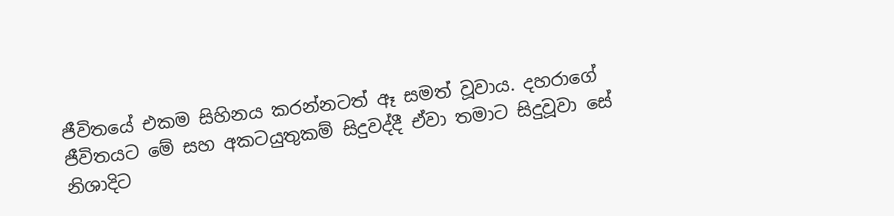ජීවිතයේ එකම සිහිනය කරන්නටත් ඈ සමත් වූවාය. දහරාගේ ජීවිතයට මේ සහ අකටයුතුකම් සිදුවද්දී ඒවා තමාට සිදුවූවා සේ නිශාදිට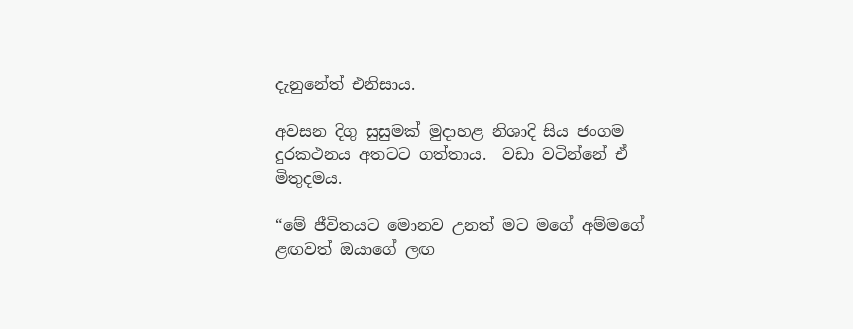දැනුනේත් එනිසාය.

අවසන දිගු සුසුමක් මුදාහළ නිශාදි සිය ජංගම දුරකථනය අතටට ගත්තාය.  වඩා වටින්නේ ඒ මිතුදමය.

“මේ ජීවිතයට මොනව උනත් මට මගේ අම්මගේ ළඟවත් ඔයාගේ ලඟ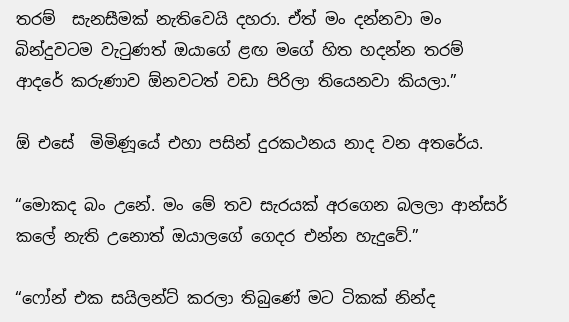තරම්  සැනසීමක් නැතිවෙයි දහරා. ඒත් මං දන්නවා මං බින්දුවටම වැටුණත් ඔයාගේ ළඟ මගේ හිත හදන්න තරම් ආදරේ කරුණාව ඕනවටත් වඩා පිරිලා තියෙනවා කියලා.”

ඕ එසේ  මිමිණූයේ එහා පසින් දුරකථනය නාද වන අතරේය.

“මොකද බං උනේ. මං මේ තව සැරයක් අරගෙන බලලා ආන්සර් කලේ නැති උනොත් ඔයාලගේ ගෙදර එන්න හැදුවේ.”

“ෆෝන් එක සයිලන්ට් කරලා තිබුණේ මට ටිකක් නින්ද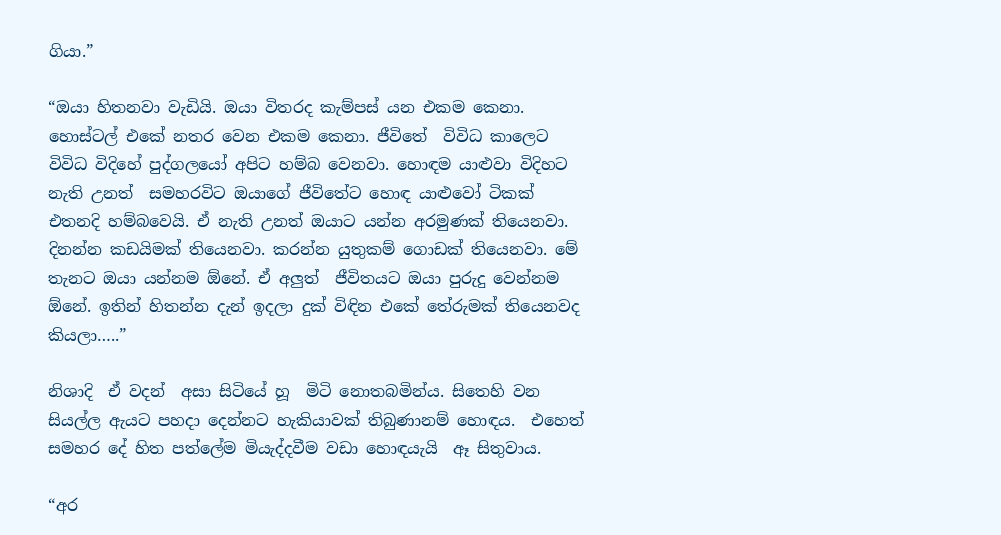ගියා.”

“ඔයා හිතනවා වැඩියි. ඔයා විතරද කැම්පස් යන එකම කෙනා. හොස්ටල් එකේ නතර වෙන එකම කෙනා. ජීවිතේ  විවිධ කාලෙට විවිධ විදිහේ පුද්ගලයෝ අපිට හම්බ වෙනවා. හොඳම යාළුවා විදිහට නැති උනත්  සමහරවිට ඔයාගේ ජීවිතේට හොඳ යාළුවෝ ටිකක් එතනදි හම්බවෙයි. ඒ නැති උනත් ඔයාට යන්න අරමුණක් තියෙනවා. දිනන්න කඩයිමක් තියෙනවා. කරන්න යුතුකම් ගොඩක් තියෙනවා. මේ තැනට ඔයා යන්නම ඕනේ. ඒ අලුත්  ජීවිතයට ඔයා පුරුදු වෙන්නම ඕනේ. ඉතින් හිතන්න දැන් ඉදලා දුක් විඳින එකේ තේරුමක් තියෙනවද කියලා…..”

නිශාදි  ඒ වදන්  අසා සිටියේ හූ  මිටි නොතබමින්ය. සිතෙහි වන සියල්ල ඇයට පහදා දෙන්නට හැකියාවක් තිබුණානම් හොඳය.  එහෙත් සමහර දේ හිත පත්ලේම මියැද්දවීම වඩා හොඳයැයි  ඈ සිතුවාය.

“අර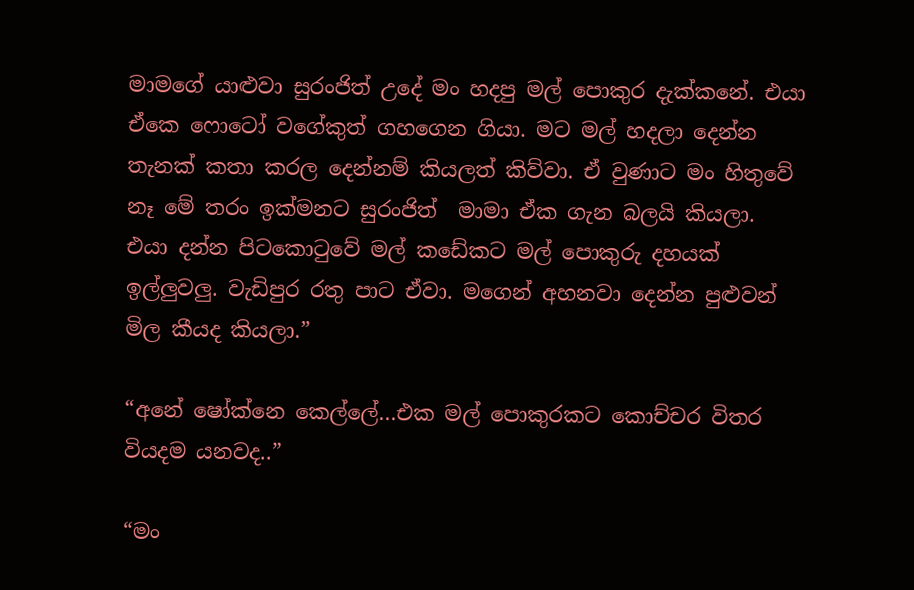මාමගේ යාළුවා සුරංජිත් උදේ මං හදපු මල් පොකුර දැක්කනේ. එයා ඒකෙ ෆොටෝ වගේකුත් ගහගෙන ගියා. මට මල් හදලා දෙන්න තැනක් කතා කරල දෙන්නම් කියලත් කිව්වා. ඒ වුණාට මං හිතුවේ නෑ මේ තරං ඉක්මනට සුරංජිත්  මාමා ඒක ගැන බලයි කියලා. එයා දන්න පිටකොටුවේ මල් කඩේකට මල් පොකුරු දහයක් ඉල්ලුවලු. වැඩිපුර රතු පාට ඒවා. මගෙන් අහනවා දෙන්න පුළුවන් මිල කීයද කියලා.”

“අනේ ෂෝක්නෙ කෙල්ලේ…එක මල් පොකුරකට කොච්චර විතර වියදම යනවද..”

“මං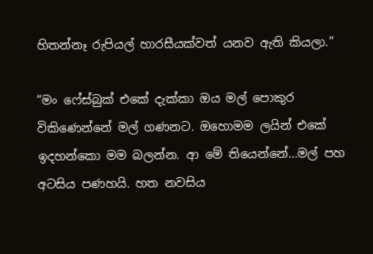හිතන්නෑ රුපියල් හාරසීයක්වත් යනව ඇති කියලා.”

“මං ෆේස්බුක් එකේ දැක්කා ඔය මල් පොකුර විකිණෙන්නේ මල් ගණනට. ඔහොමම ලයින් එකේ ඉදහන්කො මම බලන්න. ආ මේ තියෙන්නේ…මල් පහ අටසිය පණහයි. හත නවසිය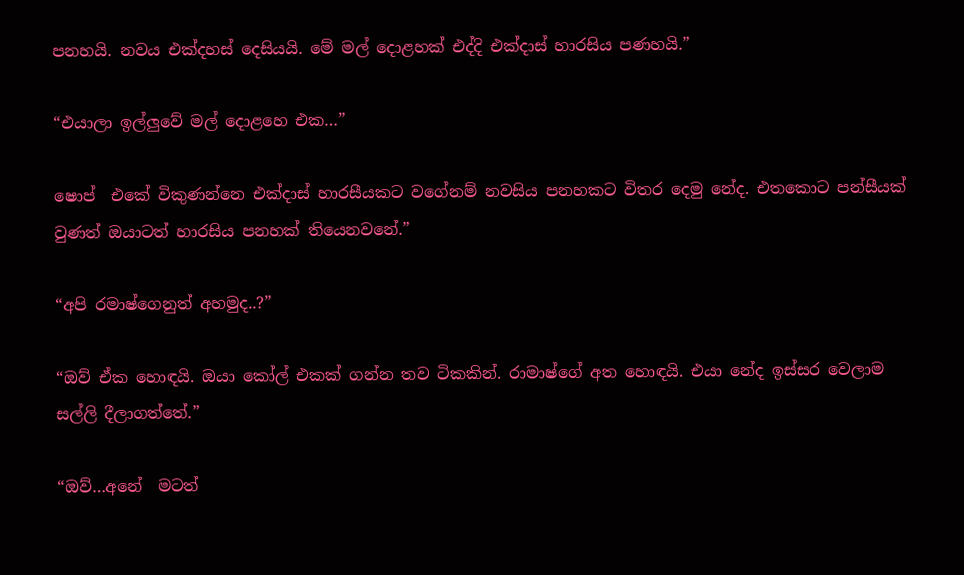පනහයි. නවය එක්දහස් දෙසියයි. මේ මල් දොළහක් එද්දි එක්දාස් හාරසිය පණහයි.”

“එයාලා ඉල්ලුවේ මල් දොළහෙ එක…”

ෂොප්  එකේ විකුණන්නෙ එක්දාස් හාරසීයකට වගේනම් නවසිය පනහකට විතර දෙමු නේද. එතකොට පන්සීයක් වුණත් ඔයාටත් හාරසිය පනහක් තියෙනවනේ.”

“අපි රමාෂ්ගෙනුත් අහමුද..?”

“ඔව් ඒක හොඳයි. ඔයා කෝල් එකක් ගන්න තව ටිකකින්. රාමාෂ්ගේ අත හොඳයි. එයා නේද ඉස්සර වෙලාම සල්ලි දීලාගත්තේ.”

“ඔව්…අනේ  මටත්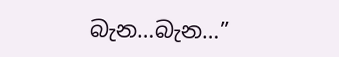බැන…බැන…”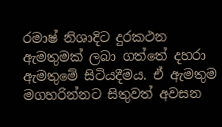රමාෂ් නිශාදිට දුරකථන ඇමතුමක් ලබා ගත්තේ දහරා ඇමතුමේ සිටියදීමය. ඒ ඇමතුම මගහරින්නට සිතුවත් අවසන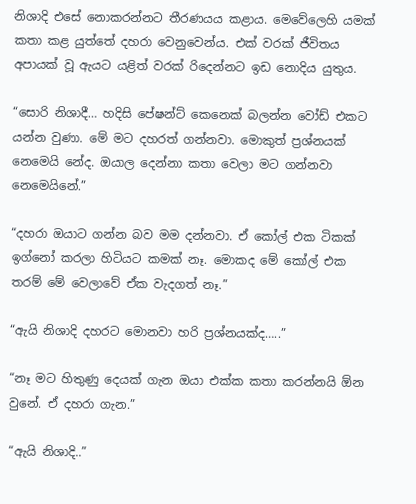නිශාදි එසේ නොකරන්නට තීරණයය කළාය. මෙවේලෙහි යමක්  කතා කළ යුත්තේ දහරා වෙනුවෙන්ය. එක් වරක් ජීවිතය අපායක් වූ ඇයට යළිත් වරක් රිදෙන්නට ඉඩ නොදිය යුතුය.

“සොරි නිශාදී… හදිසි පේෂන්ට් කෙනෙක් බලන්න වෝඩ් එකට යන්න වුණා. මේ මට දහරත් ගන්නවා. මොකුත් ප්‍රශ්නයක් නෙමෙයි නේද. ඔයාල දෙන්නා කතා වෙලා මට ගන්නවා නෙමෙයිනේ.”

“දහරා ඔයාට ගන්න බව මම දන්නවා. ඒ කෝල් එක ටිකක් ඉග්නෝ කරලා හිටියට කමක් නෑ. මොකද මේ කෝල් එක තරම් මේ වෙලාවේ ඒක වැදගත් නෑ.”

“ඇයි නිශාදි දහරට මොනවා හරි ප්‍රශ්නයක්ද…..”

“නෑ මට හිතුණු දෙයක් ගැන ඔයා එක්ක කතා කරන්නයි ඕන වුනේ. ඒ දහරා ගැන.”

“ඇයි නිශාදි..”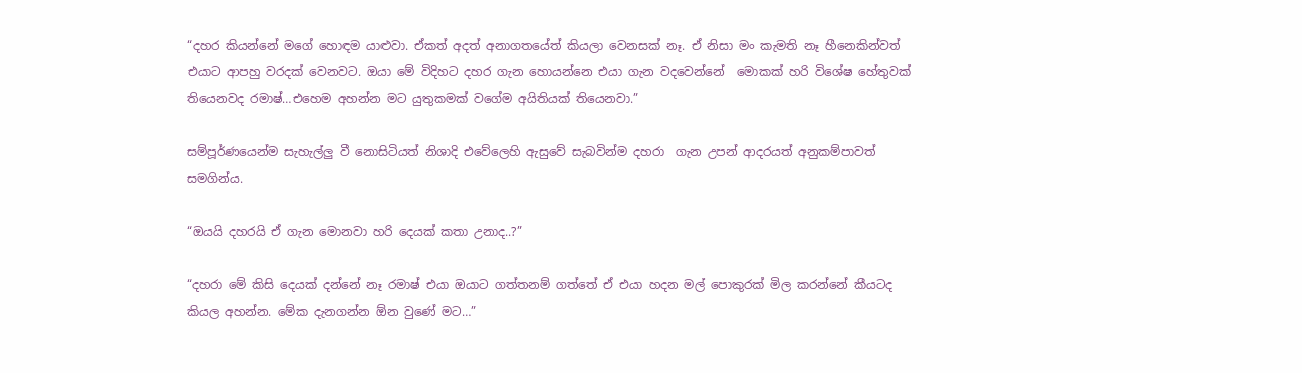“දහර කියන්නේ මගේ හොඳම යාළුවා. ඒකත් අදත් අනාගතයේත් කියලා වෙනසක් නෑ. ඒ නිසා මං කැමති නෑ හීනෙකින්වත් එයාට ආපහු වරදක් වෙනවට. ඔයා මේ විදිහට දහර ගැන හොයන්නෙ එයා ගැන වදවෙන්නේ  මොකක් හරි විශේෂ හේතුවක් තියෙනවද රමාෂ්…එහෙම අහන්න මට යුතුකමක් වගේම අයිතියක් තියෙනවා.”

සම්පූර්ණයෙන්ම සැහැල්ලු වී නොසිටියත් නිශාදි එවේලෙහි ඇසුවේ සැබවින්ම දහරා  ගැන උපන් ආදරයත් අනුකම්පාවත් සමගින්ය.

“ඔයයි දහරයි ඒ ගැන මොනවා හරි දෙයක් කතා උනාද..?”

“දහරා මේ කිසි දෙයක් දන්නේ නෑ රමාෂ් එයා ඔයාට ගත්තනම් ගත්තේ ඒ එයා හදන මල් පොකුරක් මිල කරන්නේ කීයටද කියල අහන්න. මේක දැනගන්න ඕන වුණේ මට…”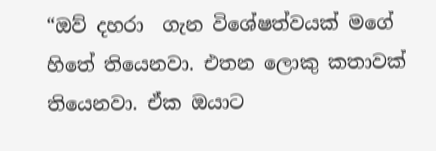“ඔව් දහරා  ගැන විශේෂත්වයක් මගේ හිතේ තියෙනවා. එතන ලොකු කතාවක් තියෙනවා. ඒක ඔයාට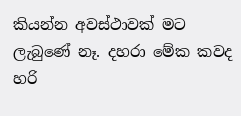කියන්න අවස්ථාවක් මට ලැබුණේ නෑ. දහරා මේක කවද හරි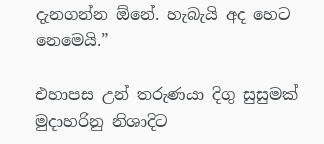දැනගන්න ඕනේ. හැබැයි අද හෙට නෙමෙයි.”

එහාපස උන් තරුණයා දිගු සුසුමක් මුදාහරිනු නිශාදිට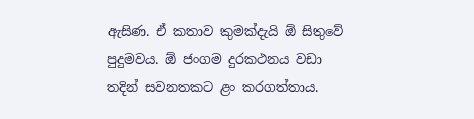ඇසිණ. ඒ කතාව කුමක්දැයි ඕ සිතුවේ පුදුමවය. ඕ ජංගම දුරකථනය වඩා තදින් සවනතකට ළං කරගත්තාය.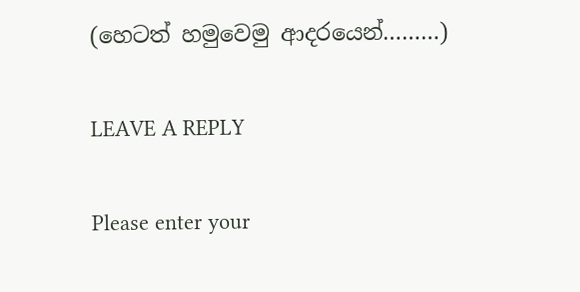(හෙටත් හමුවෙමු ආදරයෙන්………)

LEAVE A REPLY

Please enter your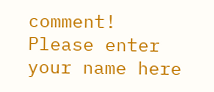comment!
Please enter your name here